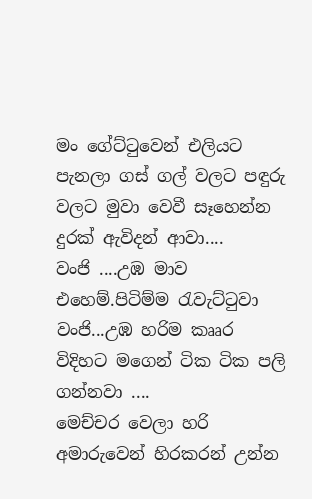මං ගේට්ටුවෙන් එලියට පැනලා ගස් ගල් වලට පඳුරු වලට මුවා වෙවී සෑහෙන්න දුරක් ඇවිදන් ආවා....
වංජි ....උඹ මාව එහෙම්.පිටිම්ම රැවැට්ටුවා වංජි...උඹ හරිම කෲර විදිහට මගෙන් ටික ටික පලි ගන්නවා ....
මෙච්චර වෙලා හරි අමාරුවෙන් හිරකරන් උන්න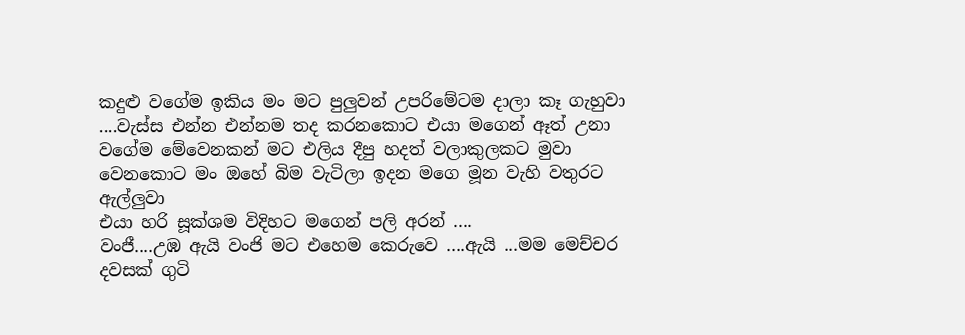කදුළු වගේම ඉකිය මං මට පුලුවන් උපරිමේටම දාලා කෑ ගැහුවා ....වැස්ස එන්න එන්නම තද කරනකොට එයා මගෙන් ඈත් උනා වගේම මේවෙනකන් මට එලිය දීපු හදත් වලාකුලකට මුවා වෙනකොට මං ඔහේ බිම වැටිලා ඉදන මගෙ මූන වැහි වතුරට ඇල්ලුවා
එයා හරි සූක්ශම විදිහට මගෙන් පලි අරන් ....
වංජී....උඹ ඇයි වංජි මට එහෙම කෙරුවෙ ....ඇයි ...මම මෙච්චර දවසක් ගුටි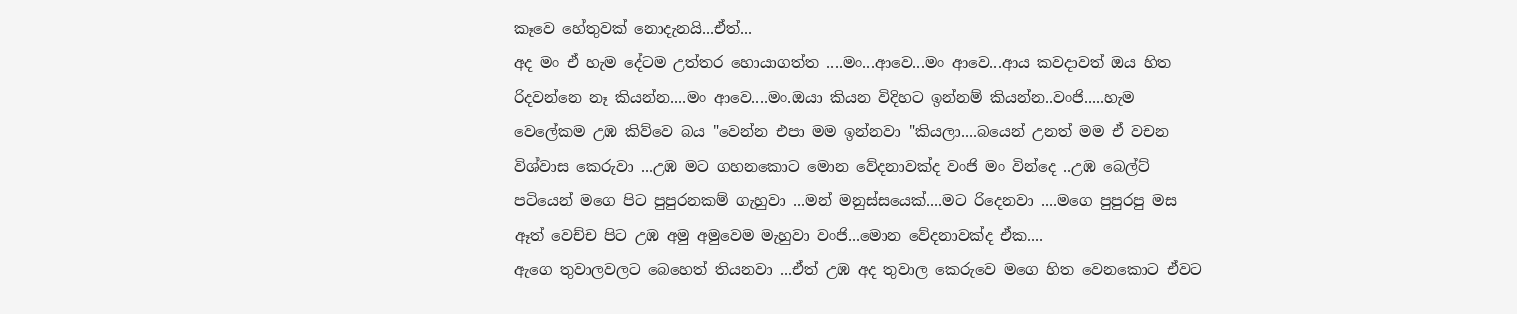කෑවෙ හේතුවක් නොදැනයි...ඒත්...
අද මං ඒ හැම දේටම උත්තර හොයාගත්ත ....මං...ආවෙ...මං ආවෙ...ආය කවදාවත් ඔය හිත රිදවන්නෙ නෑ කියන්න....මං ආවෙ....මං.ඔයා කියන විදිහට ඉන්නම් කියන්න..වංජි.....හැම වෙලේකම උඹ කිව්වෙ බය "වෙන්න එපා මම ඉන්නවා "කියලා....බයෙන් උනත් මම ඒ වචන විශ්වාස කෙරුවා ...උඹ මට ගහනකොට මොන වේදනාවක්ද වංජි මං වින්දෙ ..උඹ බෙල්ට් පටියෙන් මගෙ පිට පුපුරනකම් ගැහුවා ...මන් මනුස්සයෙක්....මට රිදෙනවා ....මගෙ පුපුරපු මස ඈත් වෙච්ච පිට උඹ අමු අමුවෙම මැහුවා වංජි...මොන වේදනාවක්ද ඒක....
ඇගෙ තුවාලවලට බෙහෙත් තියනවා ...ඒත් උඹ අද තුවාල කෙරුවෙ මගෙ හිත වෙනකොට ඒවට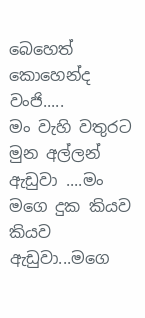බෙහෙත් කොහෙන්ද වංජි.....
මං වැහි වතුරට මුන අල්ලන් ඇඩුවා ....මං මගෙ දුක කියව කියව ඇඩුවා...මගෙ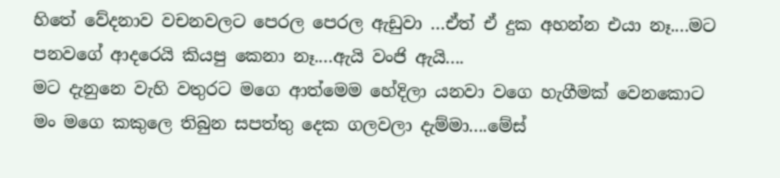හිතේ වේදනාව වචනවලට පෙරල පෙරල ඇඩුවා ...ඒත් ඒ දුක අහන්න එයා නෑ....මට පනවගේ ආදරෙයි කියපු කෙනා නෑ....ඇයි වංජි ඇයි....
මට දැනුනෙ වැහි වතුරට මගෙ ආත්මෙම හේදිලා යනවා වගෙ හැගීමක් වෙනකොට මං මගෙ කකුලෙ තිබුන සපත්තු දෙක ගලවලා දැම්මා....මේස්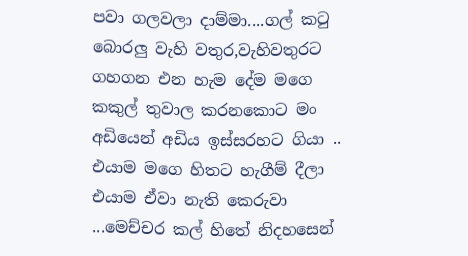පවා ගලවලා දාම්මා....ගල් කටු බොරලු වැහි වතුර,වැහිවතුරට ගහගන එන හැම දේම මගෙ කකුල් තුවාල කරනකොට මං අඩියෙන් අඩිය ඉස්සරහට ගියා ..
එයාම මගෙ හිතට හැගීම් දීලා එයාම ඒවා නැති කෙරුවා ...මෙච්චර කල් හිතේ නිදහසෙන්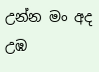උන්න මං අද උඹ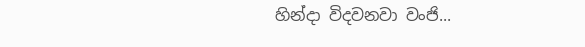හින්දා විදවනවා වංජි...